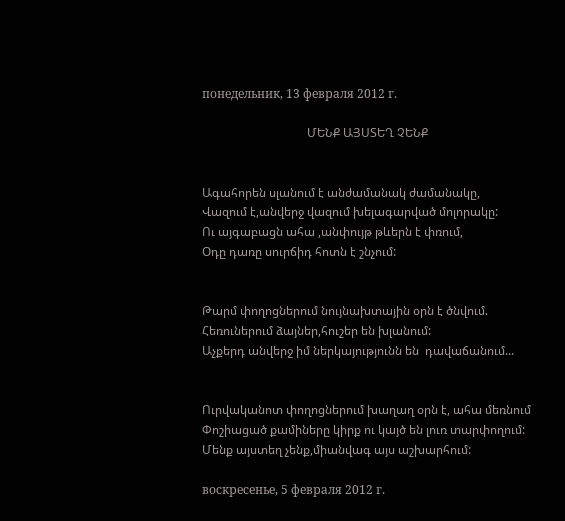понедельник, 13 февраля 2012 г.

                                   ՄԵՆՔ ԱՅՍՏԵՂ ՉԵՆՔ


Ագահորեն սլանում է անժամանակ ժամանակը,
Վազում է,անվերջ վազում խելագարված մոլորակը:
Ու այգաբացն ահա ,անփույթ թևերն է փռում,
Օդը դառը սուրճիդ հոտն է շնչում:


Թարմ փողոցներում նույնախտային օրն է ծնվում.
Հեռուներում ձայներ,հուշեր են խլանում:
Աչքերդ անվերջ իմ ներկայությունն են  դավաճանում...


Ուրվականոտ փողոցներում խաղաղ օրն է, ահա մեռնում
Փոշիացած քամիները կիրք ու կայծ են լուռ տարփողում:
Մենք այստեղ չենք,միանվագ այս աշխարհում:

воскресенье, 5 февраля 2012 г.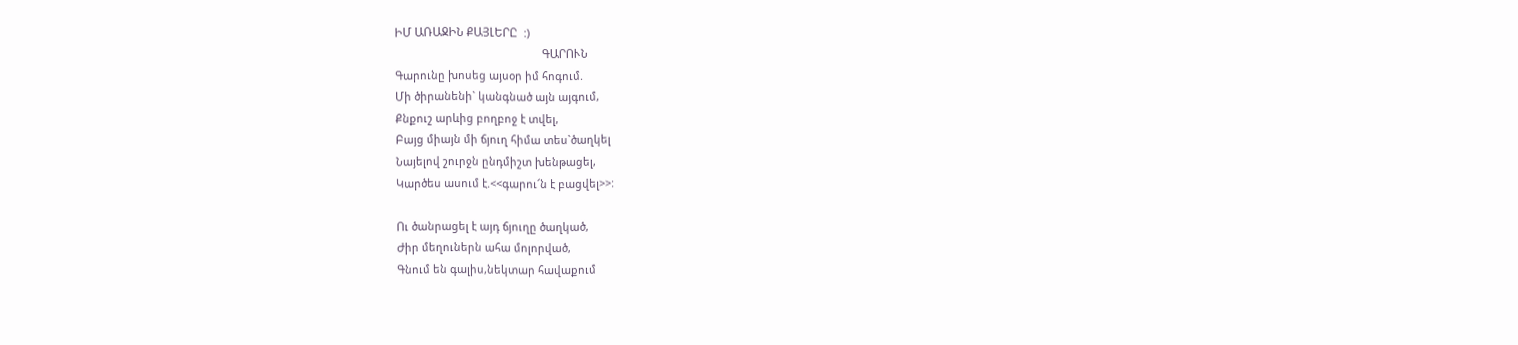ԻՄ ԱՌԱՋԻՆ ՔԱՅԼԵՐԸ  :)
                                                 ԳԱՐՈՒՆ
Գարունը խոսեց այսօր իմ հոգում.
Մի ծիրանենի` կանգնած այն այգում,
Քնքուշ արևից բողբոջ է տվել,
Բայց միայն մի ճյուղ հիմա տես`ծաղկել
Նայելով շուրջն ընդմիշտ խենթացել,
Կարծես ասում է.<<գարու՜ն է բացվել>>:

Ու ծանրացել է այդ ճյուղը ծաղկած,
Ժիր մեղուներն ահա մոլորված,
Գնում են գալիս,նեկտար հավաքում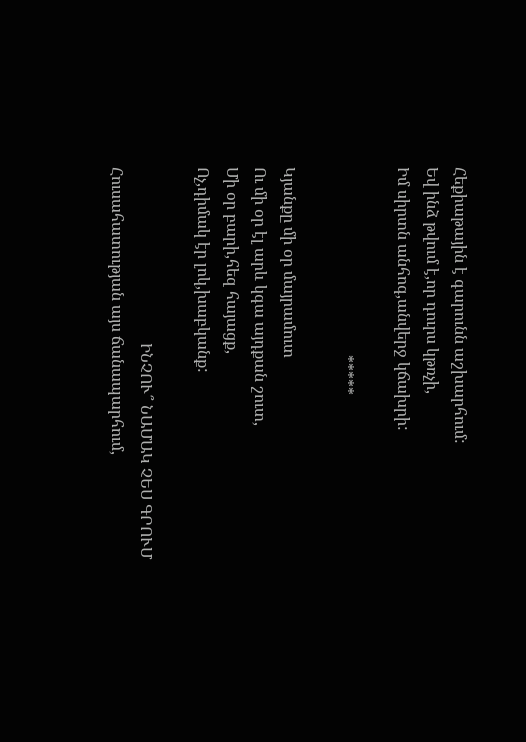Հեքիաթային է գարունն աշխարհում:
Եվ ինձ թվում է,որ դուրս կթռչի,
Իմ սիրտն անհոգ,անվերջ կճախրի:

                                               *****

Կյանքը մի օր մայրամուտ
Ու մի օր էլ արև կգա այդքան շուտ,
Մի օր բարի,հեզ հայացք,
Ոչ,դիմակ էր լոկ,խաբկանք:

                                            ԻՆՉՈՒ՞ ՆԱՄԱԿ ՉԵՍ ԳՐՈՒՄ
Հուսահատության այս ճանապարհում,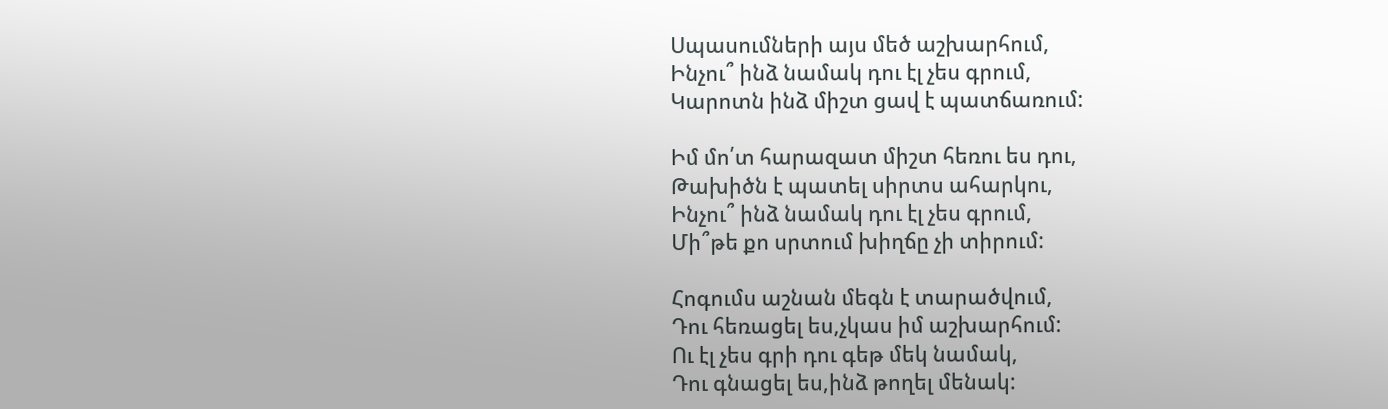Սպասումների այս մեծ աշխարհում,
Ինչու՞ ինձ նամակ դու էլ չես գրում,
Կարոտն ինձ միշտ ցավ է պատճառում:

Իմ մո՛տ հարազատ միշտ հեռու ես դու,
Թախիծն է պատել սիրտս ահարկու,
Ինչու՞ ինձ նամակ դու էլ չես գրում,
Մի՞թե քո սրտում խիղճը չի տիրում:

Հոգումս աշնան մեգն է տարածվում,
Դու հեռացել ես,չկաս իմ աշխարհում:
Ու էլ չես գրի դու գեթ մեկ նամակ,
Դու գնացել ես,ինձ թողել մենակ: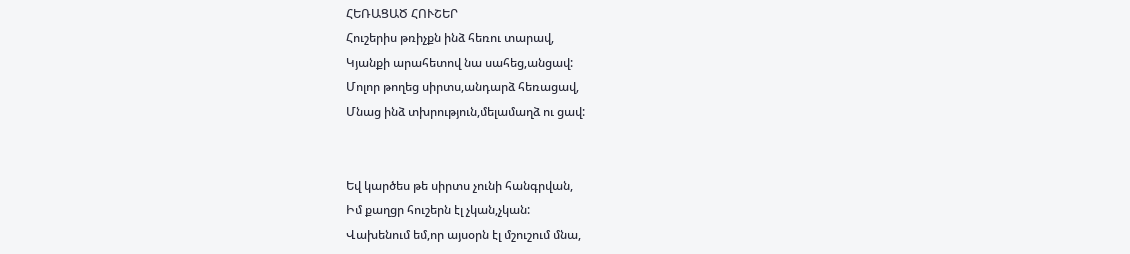ՀԵՌԱՑԱԾ ՀՈՒՇԵՐ
Հուշերիս թռիչքն ինձ հեռու տարավ,
Կյանքի արահետով նա սահեց,անցավ:
Մոլոր թողեց սիրտս,անդարձ հեռացավ,
Մնաց ինձ տխրություն,մելամաղձ ու ցավ:


Եվ կարծես թե սիրտս չունի հանգրվան,
Իմ քաղցր հուշերն էլ չկան,չկան:
Վախենում եմ,որ այսօրն էլ մշուշում մնա,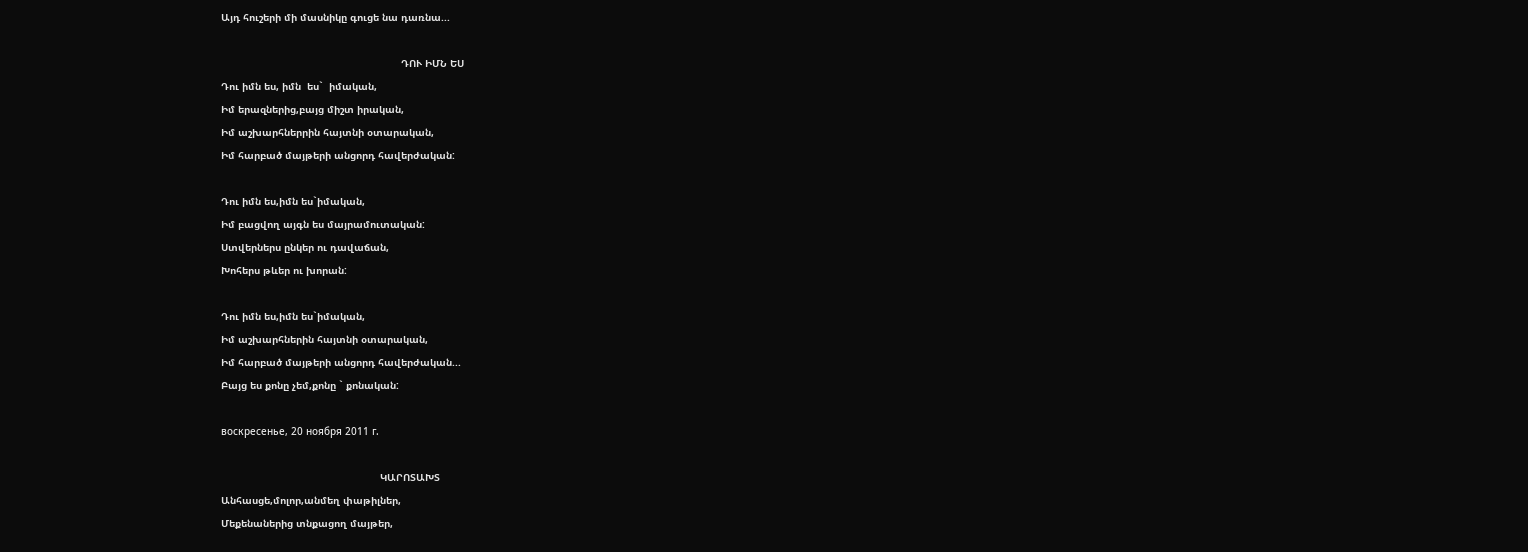Այդ հուշերի մի մասնիկը գուցե նա դառնա...

                                                            ԴՈՒ ԻՄՆ ԵՍ
Դու իմն ես, իմն  ես`  իմական,
Իմ երազներից,բայց միշտ իրական,
Իմ աշխարհներրին հայտնի օտարական,
Իմ հարբած մայթերի անցորդ հավերժական:

Դու իմն ես,իմն ես`իմական,
Իմ բացվող այգն ես մայրամուտական:
Ստվերներս ընկեր ու դավաճան,
Խոհերս թևեր ու խորան:

Դու իմն ես,իմն ես`իմական,
Իմ աշխարհներին հայտնի օտարական,
Իմ հարբած մայթերի անցորդ հավերժական...
Բայց ես քոնը չեմ,քոնը ` քոնական:

воскресенье, 20 ноября 2011 г.

                                                     ԿԱՐՈՏԱԽՏ
Անհասցե,մոլոր,անմեղ փաթիլներ,
Մեքենաներից տնքացող մայթեր,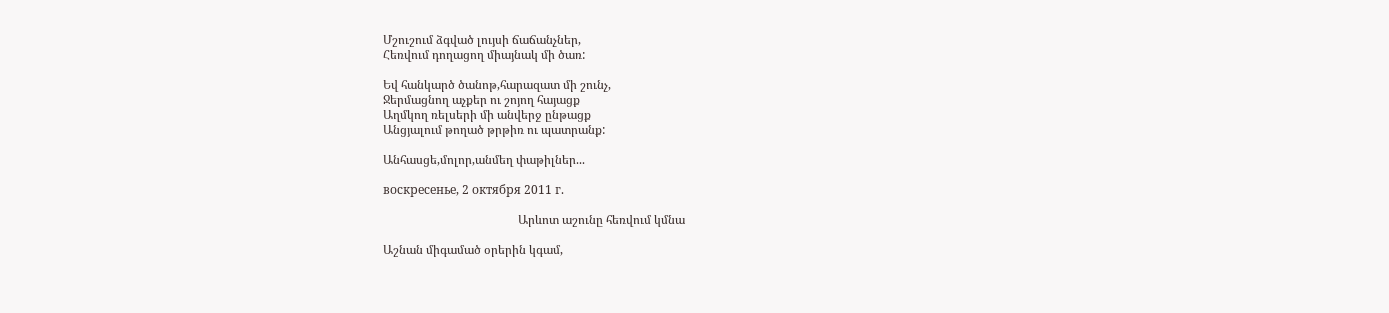Մշուշում ձգված լույսի ճաճանչներ,
Հեռվում դողացող միայնակ մի ծառ:

Եվ հանկարծ ծանոթ,հարազատ մի շունչ,
Ջերմացնող աչքեր ու շոյող հայացք
Աղմկող ռելսերի մի անվերջ ընթացք
Անցյալում թողած թրթիռ ու պատրանք:

Անհասցե,մոլոր,անմեղ փաթիլներ...

воскресенье, 2 октября 2011 г.

                                             Արևոտ աշունը հեռվում կմնա

Աշնան միգամած օրերին կգամ,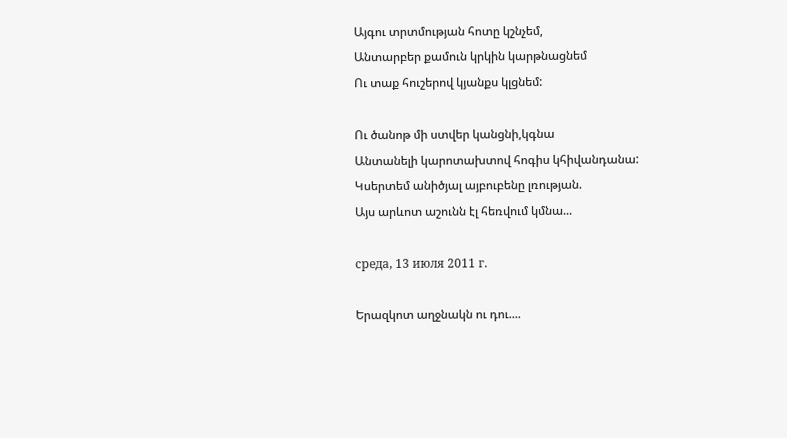Այգու տրտմության հոտը կշնչեմ,
Անտարբեր քամուն կրկին կարթնացնեմ
Ու տաք հուշերով կյանքս կլցնեմ:

Ու ծանոթ մի ստվեր կանցնի,կգնա
Անտանելի կարոտախտով հոգիս կհիվանդանա:
Կսերտեմ անիծյալ այբուբենը լռության.
Այս արևոտ աշունն էլ հեռվում կմնա...

среда, 13 июля 2011 г.

Երազկոտ աղջնակն ու դու....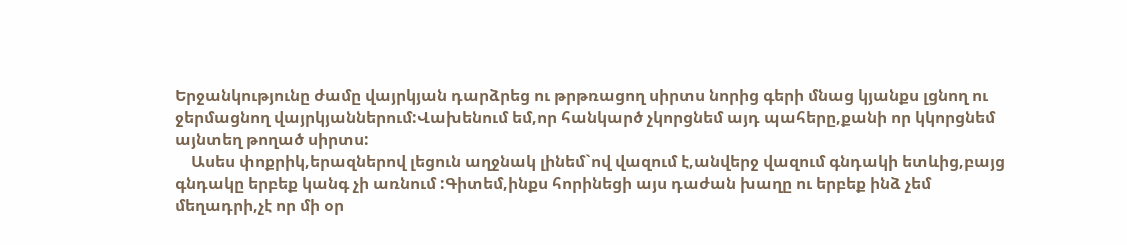Երջանկությունը ժամը վայրկյան դարձրեց ու թրթռացող սիրտս նորից գերի մնաց կյանքս լցնող ու ջերմացնող վայրկյաններում:Վախենում եմ,որ հանկարծ չկորցնեմ այդ պահերը,քանի որ կկորցնեմ այնտեղ թողած սիրտս:
    Ասես փոքրիկ,երազներով լեցուն աղջնակ լինեմ`ով վազում է,անվերջ վազում գնդակի ետևից,բայց գնդակը երբեք կանգ չի առնում :Գիտեմ,ինքս հորինեցի այս դաժան խաղը ու երբեք ինձ չեմ մեղադրի,չէ որ մի օր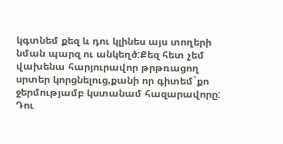կգտնեմ քեզ և դու կլինես այս տողերի նման պարզ ու անկեղծ:Քեզ հետ չեմ վախենա հարյուրավոր թրթռացող սրտեր կորցնելուց,քանի որ գիտեմ`քո ջերմությամբ կստանամ հազարավորը:
Դու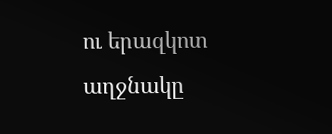ու երազկոտ աղջնակը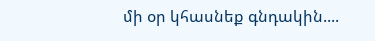մի օր կհասնեք գնդակին....